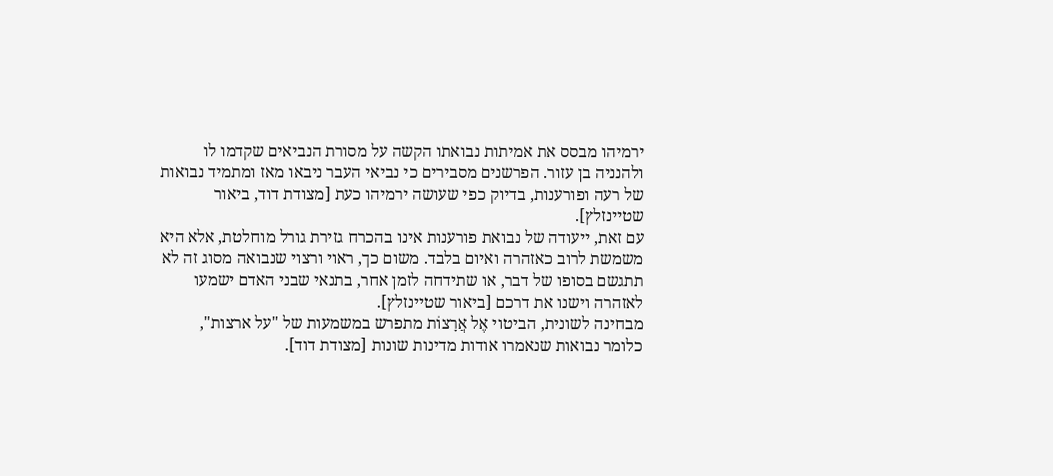ירמיהו מבסס את אמיתות נבואתו הקשה על מסורת הנביאים שקדמו לו ולהנניה בן עזור. הפרשנים מסבירים כי נביאי העבר ניבאו מאז ומתמיד נבואות של רעה ופורענות, בדיוק כפי שעושה ירמיהו כעת [מצודת דוד, ביאור שטיינזלץ].
עם זאת, ייעודה של נבואת פורענות אינו בהכרח גזירת גורל מוחלטת, אלא היא משמשת לרוב כאזהרה ואיום בלבד. משום כך, ראוי ורצוי שנבואה מסוג זה לא תתגשם בסופו של דבר, או שתידחה לזמן אחר, בתנאי שבני האדם ישמעו לאזהרה וישנו את דרכם [ביאור שטיינזלץ].
מבחינה לשונית, הביטוי אֶל אֲרָצוֹת מתפרש במשמעות של "על ארצות", כלומר נבואות שנאמרו אודות מדינות שונות [מצודת דוד].